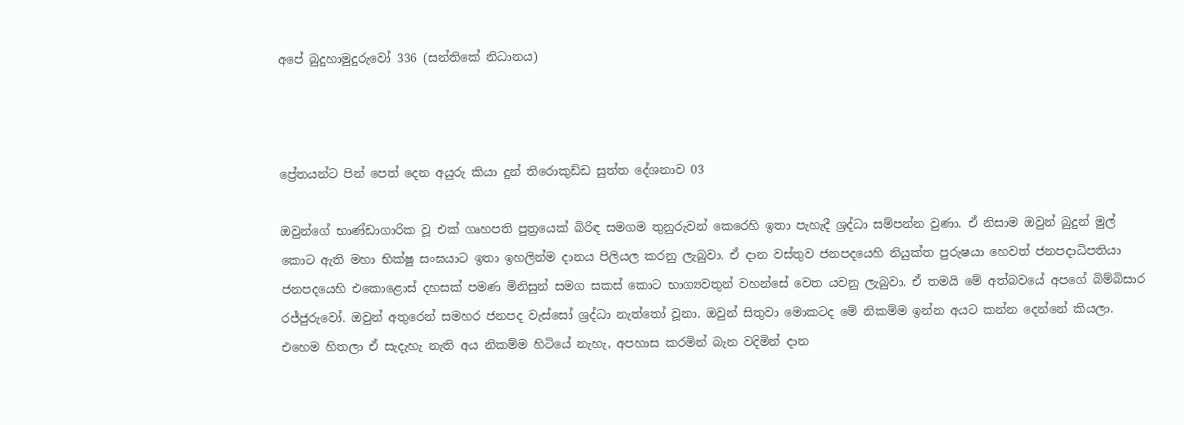අපේ බුදුහාමුදුරුවෝ 336 (සන්තිකේ නිධානය)



ප්‍රේතයන්ට පින් පෙත් දෙන අයුරු කියා දුන් තිරොකුඩ්ඩ සුත්ත දේශනාව 03

ඔවුන්ගේ භාණ්ඩාගාරික වූ එක් ගෘහපති පුත්‍රයෙක් බිරිඳ සමගම තුනුරුවන් කෙරෙහි ඉතා පැහැදී ශ්‍රද්ධා සම්පන්න වුණා. ඒ නිසාම ඔවුන් බුදුන් මුල් කොට ඇති මහා භික්ෂු සංඝයාට ඉතා ඉහලින්ම දානය පිලියල කරනු ලැබුවා. ඒ දාන වස්තුව ජනපදයෙහි නියුක්ත පුරුෂයා හෙවත් ජනපදාධිපතියා ජනපදයෙහි එකොළොස් දහසක් පමණ මිනිසුන් සමග සකස් කොට භාග්‍යවතුන් වහන්සේ වෙත යවනු ලැබුවා. ඒ තමයි මේ අත්බවයේ අපගේ බිම්බිසාර රජ්ජුරුවෝ. ඔවුන් අතුරෙන් සමහර ජනපද වැස්සෝ ශ්‍රද්ධා නැත්තෝ වූනා. ඔවුන් සිතුවා මොකටද මේ නිකම්ම ඉන්න අයට කන්න දෙන්නේ කියලා. එහෙම හිතලා ඒ සැදැහැ නැති අය නිකම්ම හිටියේ නැහැ, අපහාස කරමින් බැන වදිමින් දාන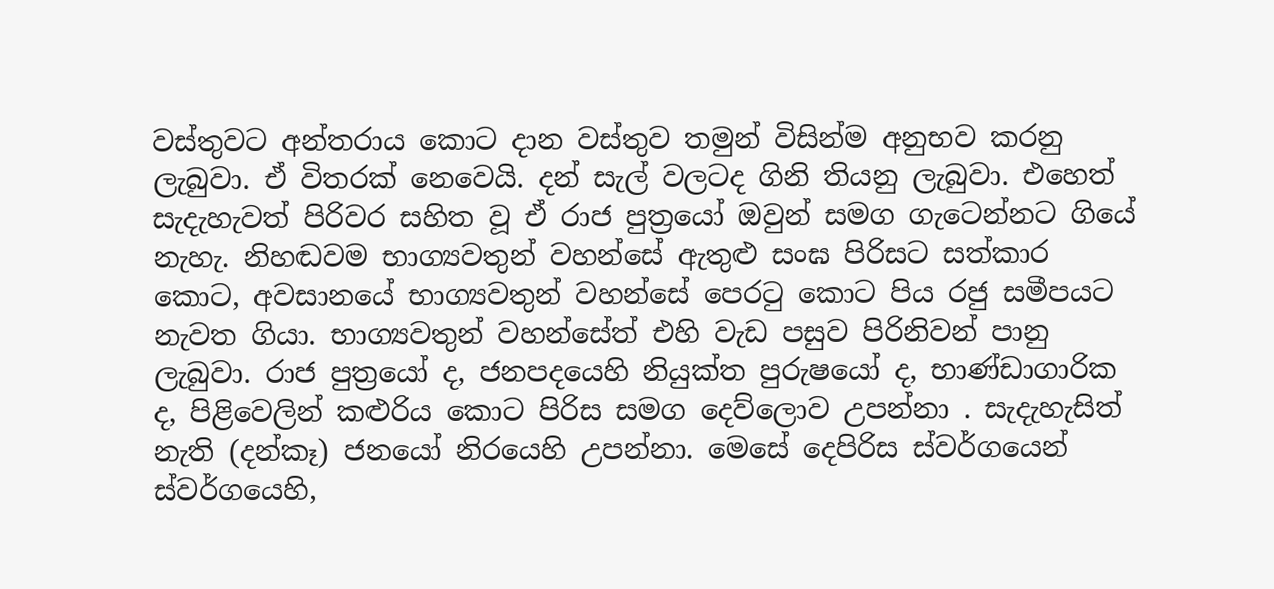වස්තුවට අන්තරාය කොට දාන වස්තුව තමුන් විසින්ම අනුභව කරනු ලැබුවා. ඒ විතරක් නෙවෙයි. දන් සැල් වලටද ගිනි තියනු ලැබුවා. එහෙත් සැදැහැවත් පිරිවර සහිත වූ ඒ රාජ පුත්‍රයෝ ඔවුන් සමග ගැටෙන්නට ගියේ නැහැ. නිහඬවම භාග්‍යවතුන් වහන්සේ ඇතුළු සංඝ පිරිසට සත්කාර කොට, අවසානයේ භාග්‍යවතුන් වහන්සේ පෙරටු කොට පිය රජු සමීපයට නැවත ගියා. භාග්‍යවතුන් වහන්සේත් එහි වැඩ පසුව පිරිනිවන් පානු ලැබුවා. රාජ පුත්‍රයෝ ද, ජනපදයෙහි නියුක්ත පුරුෂයෝ ද, භාණ්ඩාගාරික ද, පිළිවෙලින් කළුරිය කොට පිරිස සමග දෙව්ලොව උපන්නා . සැදැහැසිත් නැති (දන්කෑ) ජනයෝ නිරයෙහි උපන්නා. මෙසේ දෙපිරිස ස්වර්ගයෙන් ස්වර්ගයෙහි,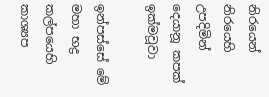නිරයෙන් නිරයෙහි උපදිමින් දෙයානූ කපක් ඉක්මවූවා

ඉන්පස්සේ මේ මහා භද්‍ර කල්පයෙහි කාශ්‍යප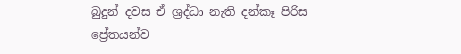බුදුන් දවස ඒ ශ්‍රද්ධා නැති දන්කෑ පිරිස ප්‍රේතයන්ව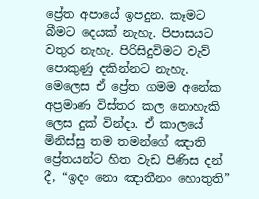ප්‍රේත අපායේ ඉපදුන. කෑමට බීමට දෙයක් නැහැ. පිපාසයට වතුර නැහැ. පිරිසිදුවිමට වැව් පොකුණු දකින්නට නැහැ. මෙලෙස ඒ ප්‍රේත ගමම අනේක අප්‍රමාණ විස්තර කල නොහැකි ලෙස දුක් වින්දා. ඒ කාලයේ මිනිස්සු තම තමන්ගේ ඤාති ප්‍රේතයන්ට හිත වැඩ පිණිස දන් දී, “ඉදං නො ඤාතීනං හොතුති”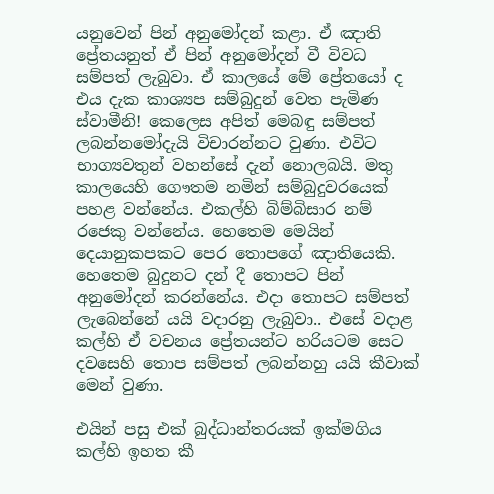යනුවෙන් පින් අනුමෝදන් කළා. ඒ ඤාති ප්‍රේතයනුත් ඒ පින් අනුමෝදන් වී විවධ සම්පත් ලැබුවා. ඒ කාලයේ මේ ප්‍රේතයෝ ද එය දැක කාශ්‍යප සම්බුදුන් වෙත පැමිණ ස්වාමීනි! කෙලෙස අපිත් මෙබඳු සම්පත් ලබන්නමෝදැයි විචාරන්නට වුණා. එවිට භාග්‍යවතුන් වහන්සේ දැන් නොලබයි. මතු කාලයෙහි ගෞතම නමින් සම්බුදුවරයෙක් පහළ වන්නේය. එකල්හි බිම්බිසාර නම් රජෙකු වන්නේය. හෙතෙම මෙයින් දෙයානුකපකට පෙර තොපගේ ඤාතියෙකි. හෙතෙම බුදුනට දන් දී තොපට පින් අනුමෝදන් කරන්නේය. එදා තොපට සම්පත් ලැබෙන්නේ යයි වදාරනු ලැබුවා.. එසේ වදාළ කල්හි ඒ වචනය ප්‍රේතයන්ට හරියටම සෙට දවසෙහි තොප සම්පත් ලබන්නහු යයි කීවාක් මෙන් වුණා.

එයින් පසු එක් බුද්ධාන්තරයක් ඉක්මගිය කල්හි ඉහත කී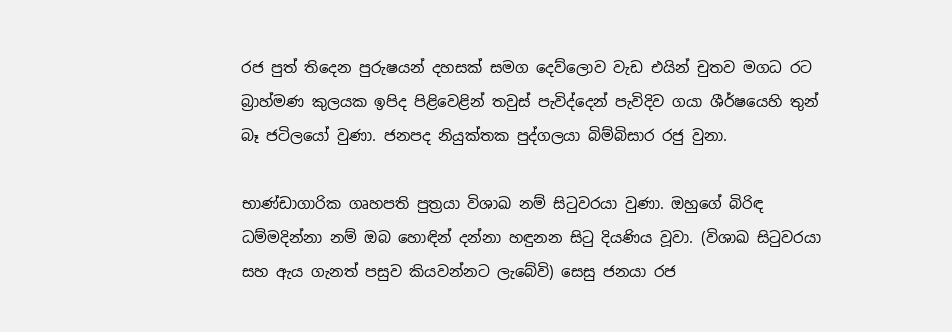රජ පුත් තිදෙන පුරුෂයන් දහසක් සමග දෙව්ලොව වැඩ එයින් චුතව මගධ රට බ්‍රාහ්මණ කුලයක ඉපිද පිළිවෙළින් තවුස් පැවිද්දෙන් පැවිදිව ගයා ශීර්ෂයෙහි තුන් බෑ ජටිලයෝ වුණා. ජනපද නියුක්තක පුද්ගලයා බිම්බිසාර රජු වුනා.

භාණ්ඩාගාරික ගෘහපති පුත්‍රයා විශාඛ නම් සිටුවරයා වුණා. ඔහුගේ බිරිඳ ධම්මදින්නා නම් ඔබ හොඳින් දන්නා හඳුනන සිටු දියණිය වූවා. (විශාඛ සිටුවරයා සහ ඇය ගැනත් පසුව කියවන්නට ලැබේවි) සෙසු ජනයා රජ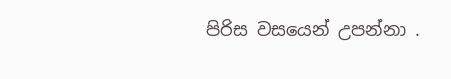පිරිස වසයෙන් උපන්නා .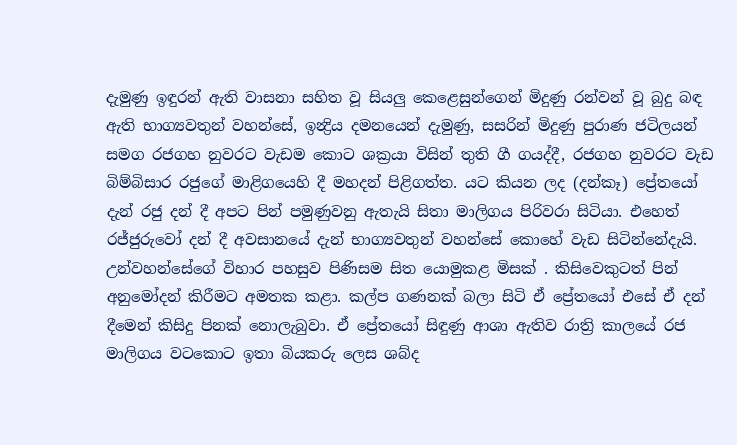දැමුණු ඉඳුරන් ඇති වාසනා සහිත වූ සියලු කෙළෙසුන්ගෙන් මිදුණු රන්වන් වූ බුදු බඳ ඇති භාග්‍යවතුන් වහන්සේ, ඉන්‍ද්‍රිය දමනයෙන් දැමුණු, සසරින් මිදුණු පුරාණ ජටිලයන් සමග රජගහ නුවරට වැඩම කොට ශක්‍රයා විසින් තුති ගී ගයද්දී, රජගහ නුවරට වැඩ බිම්බිසාර රජුගේ මාළිගයෙහි දී මහදන් පිළිගත්ත. යට කියන ලද (දන්කෑ) ප්‍රේතයෝ දැන් රජු දන් දී අපට පින් පමුණුවනු ඇතැයි සිතා මාලිගය පිරිවරා සිටියා. එහෙත් රජ්ජුරුවෝ දන් දී අවසානයේ දැන් භාග්‍යවතුන් වහන්සේ කොහේ වැඩ සිටින්නේදැයි. උන්වහන්සේගේ විහාර පහසුව පිණිසම සිත යොමුකළ මිසක් . කිසිවෙකුටත් පින් අනුමෝදන් කිරීමට අමතක කළා. කල්ප ගණනක් බලා සිටි ඒ ප්‍රේතයෝ එසේ ඒ දන් දීමෙන් කිසිදු පිනක් නොලැබුවා. ඒ ප්‍රේතයෝ සිඳුණු ආශා ඇතිව රාත්‍රි කාලයේ රජ මාලිගය වටකොට ඉතා බියකරු ලෙස ශබ්ද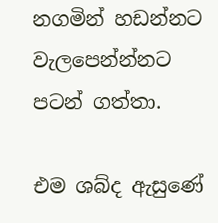නගමින් හඩන්නට වැලපෙන්න්නට පටන් ගත්තා.

එම ශබ්ද ඇසුණේ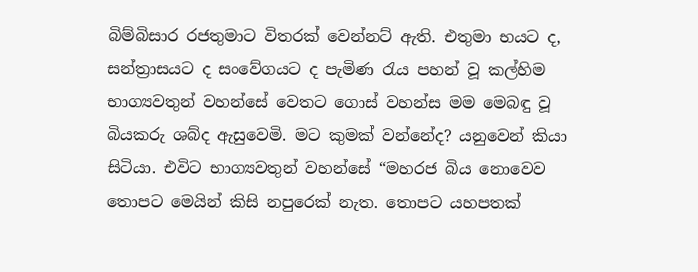බිම්බිසාර රජතුමාට විතරක් වෙන්නට් ඇති. එතුමා භයට ද, සන්ත්‍රාසයට ද සංවේගයට ද පැමිණ රැය පහන් වූ කල්හිම භාග්‍යවතුන් වහන්සේ වෙතට ගොස් වහන්ස මම මෙබඳු වූ බියකරු ශබ්ද ඇසුවෙමි. මට කුමක් වන්නේද? යනුවෙන් කියා සිටියා. එවිට භාග්‍යවතුන් වහන්සේ “මහරජ බිය නොවෙව තොපට මෙයින් කිසි නපුරෙක් නැත. තොපට යහපතක්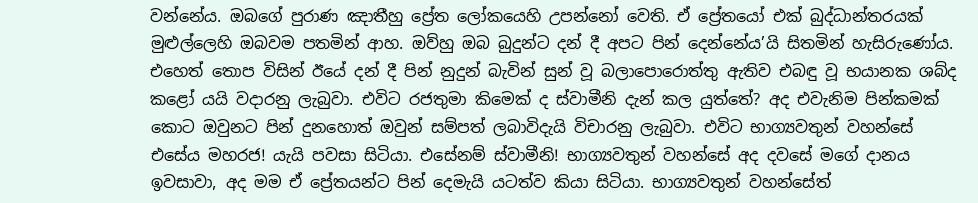වන්නේය. ඔබගේ පුරාණ ඤාතීහු ප්‍රේත ලෝකයෙහි උපන්නෝ වෙති. ඒ ප්‍රේතයෝ එක් බුද්ධාන්තරයක් මුළුල්ලෙහි ඔබවම පතමින් ආහ. ඔව්හු ඔබ බුදුන්ට දන් දී අපට පින් දෙන්නේය’යි සිතමින් හැසිරුණෝය. එහෙත් තොප විසින් ඊයේ දන් දී පින් නුදුන් බැවින් සුන් වූ බලාපොරොත්තු ඇතිව එබඳු වූ භයානක ශබ්ද කළෝ යයි වදාරනු ලැබුවා. එවිට රජතුමා කිමෙක් ද ස්වාමීනි දැන් කල යුත්තේ? අද එවැනිම පින්කමක් කොට ඔවුනට පින් දුනහොත් ඔවුන් සම්පත් ලබාවිදැයි විචාරනු ලැබුවා. එවිට භාග්‍යවතුන් වහන්සේ එසේය මහරජ! යැයි පවසා සිටියා. එසේනම් ස්වාමීනි! භාග්‍යවතුන් වහන්සේ අද දවසේ මගේ දානය ඉවසාවා, අද මම ඒ ප්‍රේතයන්ට පින් දෙමැයි යටත්ව කියා සිටියා. භාග්‍යවතුන් වහන්සේත්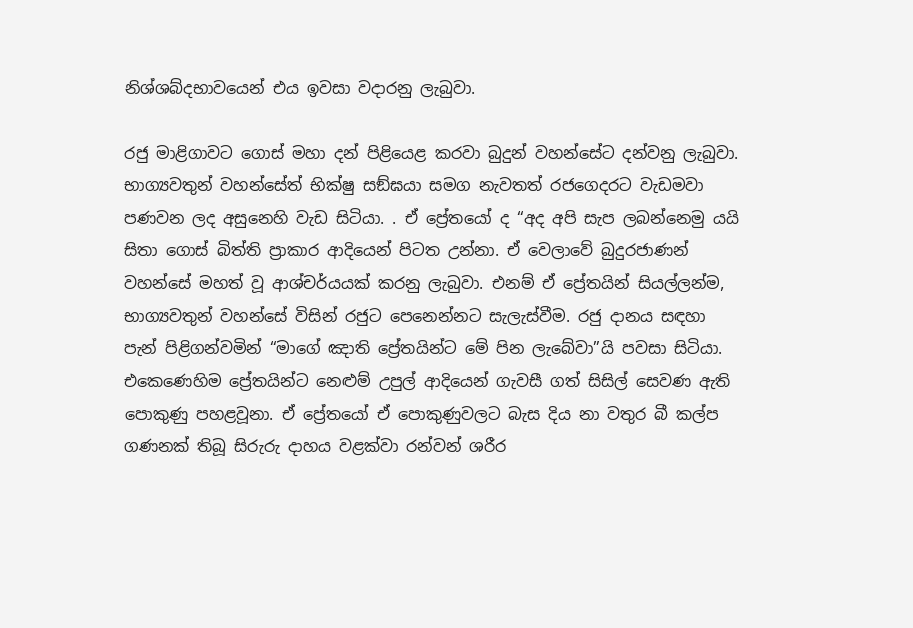නිශ්ශබ්දභාවයෙන් එය ඉවසා වදාරනු ලැබුවා.

රජු මාළිගාවට ගොස් මහා දන් පිළියෙළ කරවා බුදුන් වහන්සේට දන්වනු ලැබුවා. භාග්‍යවතුන් වහන්සේත් භික්ෂු සඞ්ඝයා සමග නැවතත් රජගෙදරට වැඩමවා පණවන ලද අසුනෙහි වැඩ සිටියා. . ඒ ප්‍රේතයෝ ද “අද අපි සැප ලබන්නෙමු යයි සිතා ගොස් බිත්ති ප්‍රාකාර ආදියෙන් පිටත උන්නා. ඒ වෙලාවේ බුදුරජාණන් වහන්සේ මහත් වූ ආශ්චර්යයක් කරනු ලැබුවා. එනම් ඒ ප්‍රේතයින් සියල්ලන්ම, භාග්‍යවතුන් වහන්සේ විසින් රජුට පෙනෙන්නට සැලැස්වීම. රජු දානය සඳහා පැන් පිළිගන්වමින් “මාගේ ඤාති ප්‍රේතයින්ට මේ පින ලැබේවා”යි පවසා සිටියා. එකෙණෙහිම ප්‍රේතයින්ට නෙළුම් උපුල් ආදියෙන් ගැවසී ගත් සිසිල් සෙවණ ඇති පොකුණු පහළවූනා. ඒ ප්‍රේතයෝ ඒ පොකුණුවලට බැස දිය නා වතුර බී කල්ප ගණනක් තිබූ සිරුරු දාහය වළක්වා රන්වන් ශරීර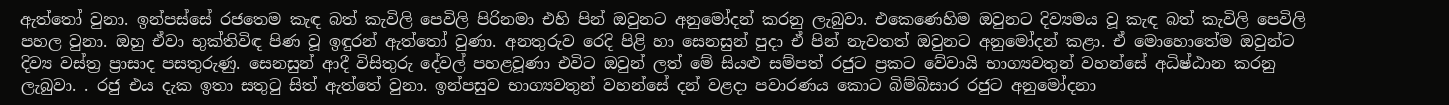ඇත්තෝ වුනා. ඉන්පස්සේ රජතෙම කැඳ බත් කැවිලි පෙවිලි පිරිනමා එහි පින් ඔවුනට අනුමෝදන් කරනු ලැබුවා. එකෙණෙහිම ඔවුනට දිව්‍යමය වූ කැඳ බත් කැවිලි පෙවිලි පහල වුනා. ඔහු ඒවා භුක්තිවිඳ පිණ වූ ඉඳුරන් ඇත්තෝ වුණා. අනතුරුව රෙදි පිළි හා සෙනසුන් පුදා ඒ පින් නැවතත් ඔවුනට අනුමෝදන් කළා. ඒ මොහොතේම ඔවුන්ට දිව්‍ය වස්ත්‍ර ප්‍රාසාද පසතුරුණු. සෙනසුන් ආදී විසිතුරු දේවල් පහළවූණා එවිට ඔවුන් ලත් මේ සියළු සම්පත් රජුට ප්‍රකට වේවායි භාග්‍යවතුන් වහන්සේ අධිෂ්ඨාන කරනු ලැබුවා. . රජු එය දැක ඉතා සතුටු සිත් ඇත්තේ වුනා. ඉන්පසුව භාග්‍යවතුන් වහන්සේ දන් වළදා පවාරණය කොට බිම්බිසාර රජුට අනුමෝදනා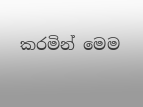කරමින් මෙම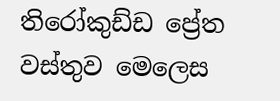තිරෝකුඩ්ඩ ප්‍රේත වස්තුව මෙලෙස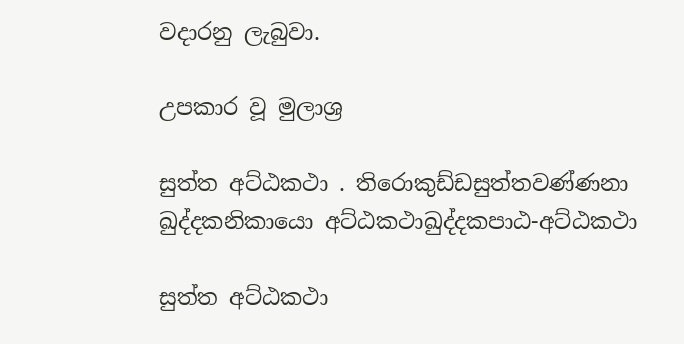වදාරනු ලැබුවා.

උපකාර වූ මුලාශ්‍ර

සුත්ත අට්ඨකථා . තිරොකුඩ්ඩසුත්තවණ්ණනා ඛුද්දකනිකායො අට්ඨකථාඛුද්දකපාඨ-අට්ඨකථා

සුත්ත අට්ඨකථා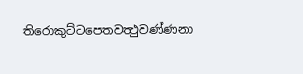තිරොකුට්ටපෙතවත්‍ථුවණ්ණනා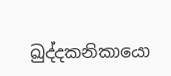ඛුද්දකනිකායො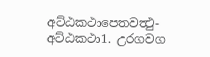අට්ඨකථාපෙතවත්‍ථු-අට්ඨකථා1. උරගවග